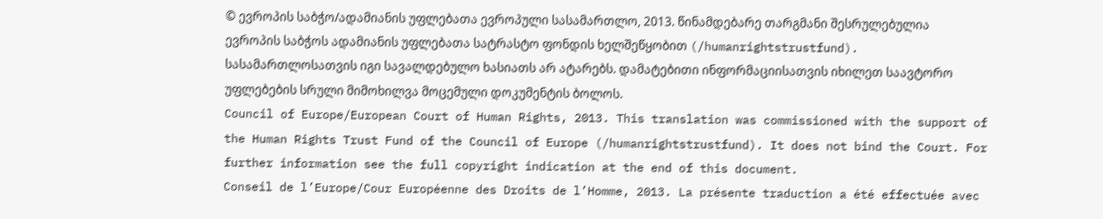© ევროპის საბჭო/ადამიანის უფლებათა ევროპული სასამართლო, 2013. წინამდებარე თარგმანი შესრულებულია ევროპის საბჭოს ადამიანის უფლებათა სატრასტო ფონდის ხელშეწყობით (/humanrightstrustfund). სასამართლოსათვის იგი სავალდებულო ხასიათს არ ატარებს. დამატებითი ინფორმაციისათვის იხილეთ საავტორო უფლებების სრული მიმოხილვა მოცემული დოკუმენტის ბოლოს.
Council of Europe/European Court of Human Rights, 2013. This translation was commissioned with the support of the Human Rights Trust Fund of the Council of Europe (/humanrightstrustfund). It does not bind the Court. For further information see the full copyright indication at the end of this document.
Conseil de l’Europe/Cour Européenne des Droits de l’Homme, 2013. La présente traduction a été effectuée avec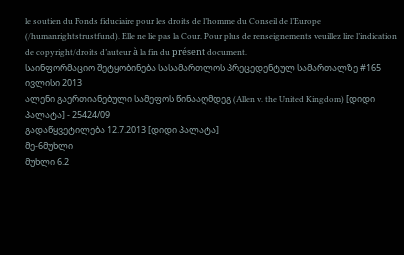le soutien du Fonds fiduciaire pour les droits de l’homme du Conseil de l’Europe (/humanrightstrustfund). Elle ne lie pas la Cour. Pour plus de renseignements veuillez lire l’indication de copyright/droits d’auteur à la fin du présent document.
საინფორმაციო შეტყობინება სასამართლოს პრეცედენტულ სამართალზე #165
ივლისი 2013
ალენი გაერთიანებული სამეფოს წინააღმდეგ (Allen v. the United Kingdom) [დიდი პალატა] - 25424/09
გადაწყვეტილება 12.7.2013 [დიდი პალატა]
მე-6მუხლი
მუხლი 6.2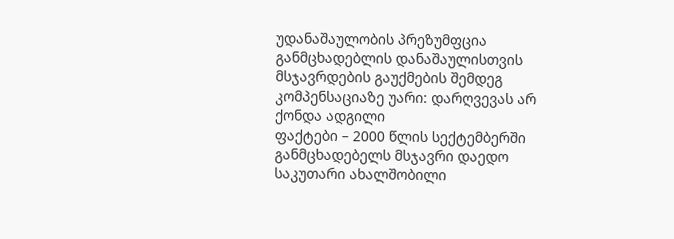უდანაშაულობის პრეზუმფცია
განმცხადებლის დანაშაულისთვის მსჯავრდების გაუქმების შემდეგ კომპენსაციაზე უარი: დარღვევას არ ქონდა ადგილი
ფაქტები – 2000 წლის სექტემბერში განმცხადებელს მსჯავრი დაედო საკუთარი ახალშობილი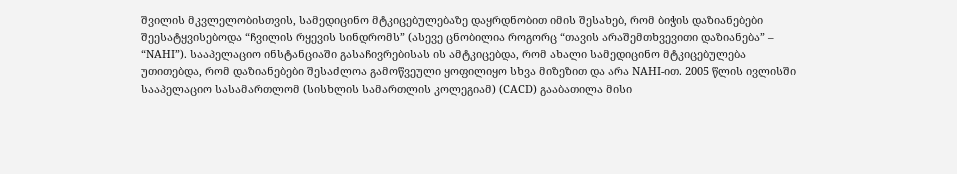შვილის მკვლელობისთვის, სამედიცინო მტკიცებულებაზე დაყრდნობით იმის შესახებ, რომ ბიჭის დაზიანებები შეესატყვისებოდა “ჩვილის რყევის სინდრომს” (ასევე ცნობილია როგორც “თავის არაშემთხვევითი დაზიანება” – “NAHI”). სააპელაციო ინსტანციაში გასაჩივრებისას ის ამტკიცებდა, რომ ახალი სამედიცინო მტკიცებულება უთითებდა, რომ დაზიანებები შესაძლოა გამოწვეული ყოფილიყო სხვა მიზეზით და არა NAHI-ით. 2005 წლის ივლისში სააპელაციო სასამართლომ (სისხლის სამართლის კოლეგიამ) (CACD) გააბათილა მისი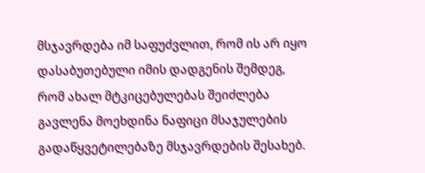მსჯავრდება იმ საფუძვლით, რომ ის არ იყო დასაბუთებული იმის დადგენის შემდეგ, რომ ახალ მტკიცებულებას შეიძლება გავლენა მოეხდინა ნაფიცი მსაჯულების გადაწყვეტილებაზე მსჯავრდების შესახებ.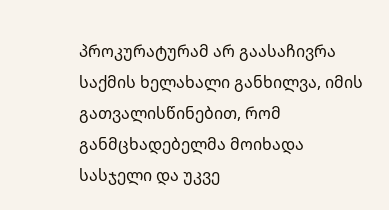პროკურატურამ არ გაასაჩივრა საქმის ხელახალი განხილვა, იმის გათვალისწინებით, რომ განმცხადებელმა მოიხადა სასჯელი და უკვე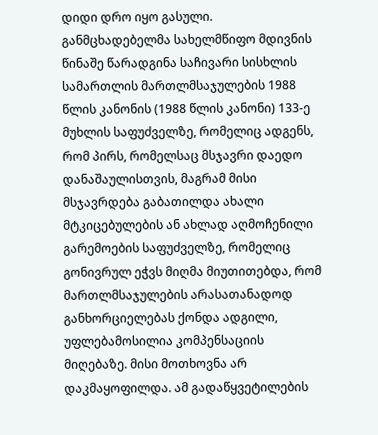დიდი დრო იყო გასული.
განმცხადებელმა სახელმწიფო მდივნის წინაშე წარადგინა საჩივარი სისხლის სამართლის მართლმსაჯულების 1988 წლის კანონის (1988 წლის კანონი) 133-ე მუხლის საფუძველზე, რომელიც ადგენს, რომ პირს, რომელსაც მსჯავრი დაედო დანაშაულისთვის, მაგრამ მისი მსჯავრდება გაბათილდა ახალი მტკიცებულების ან ახლად აღმოჩენილი გარემოების საფუძველზე, რომელიც გონივრულ ეჭვს მიღმა მიუთითებდა, რომ მართლმსაჯულების არასათანადოდ განხორციელებას ქონდა ადგილი, უფლებამოსილია კომპენსაციის მიღებაზე. მისი მოთხოვნა არ დაკმაყოფილდა. ამ გადაწყვეტილების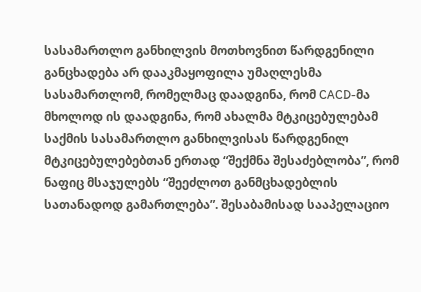სასამართლო განხილვის მოთხოვნით წარდგენილი განცხადება არ დააკმაყოფილა უმაღლესმა სასამართლომ, რომელმაც დაადგინა, რომ CACD-მა მხოლოდ ის დაადგინა, რომ ახალმა მტკიცებულებამ საქმის სასამართლო განხილვისას წარდგენილ მტკიცებულებებთან ერთად “შექმნა შესაძებლობა”, რომ ნაფიც მსაჯულებს “შეეძლოთ განმცხადებლის სათანადოდ გამართლება”. შესაბამისად სააპელაციო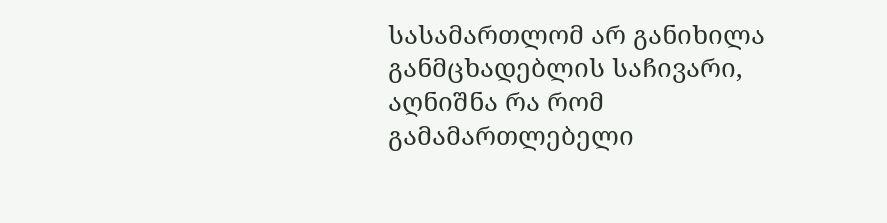სასამართლომ არ განიხილა განმცხადებლის საჩივარი, აღნიშნა რა რომ გამამართლებელი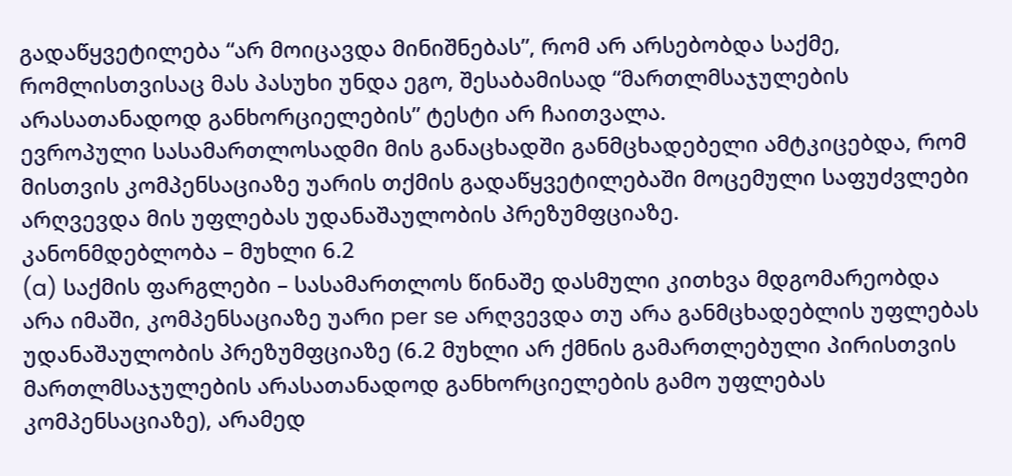გადაწყვეტილება “არ მოიცავდა მინიშნებას”, რომ არ არსებობდა საქმე, რომლისთვისაც მას პასუხი უნდა ეგო, შესაბამისად “მართლმსაჯულების არასათანადოდ განხორციელების” ტესტი არ ჩაითვალა.
ევროპული სასამართლოსადმი მის განაცხადში განმცხადებელი ამტკიცებდა, რომ მისთვის კომპენსაციაზე უარის თქმის გადაწყვეტილებაში მოცემული საფუძვლები არღვევდა მის უფლებას უდანაშაულობის პრეზუმფციაზე.
კანონმდებლობა – მუხლი 6.2
(a) საქმის ფარგლები – სასამართლოს წინაშე დასმული კითხვა მდგომარეობდა არა იმაში, კომპენსაციაზე უარი per se არღვევდა თუ არა განმცხადებლის უფლებას უდანაშაულობის პრეზუმფციაზე (6.2 მუხლი არ ქმნის გამართლებული პირისთვის მართლმსაჯულების არასათანადოდ განხორციელების გამო უფლებას კომპენსაციაზე), არამედ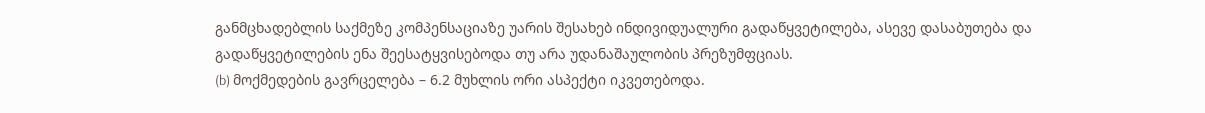განმცხადებლის საქმეზე კომპენსაციაზე უარის შესახებ ინდივიდუალური გადაწყვეტილება, ასევე დასაბუთება და გადაწყვეტილების ენა შეესატყვისებოდა თუ არა უდანაშაულობის პრეზუმფციას.
(b) მოქმედების გავრცელება – 6.2 მუხლის ორი ასპექტი იკვეთებოდა.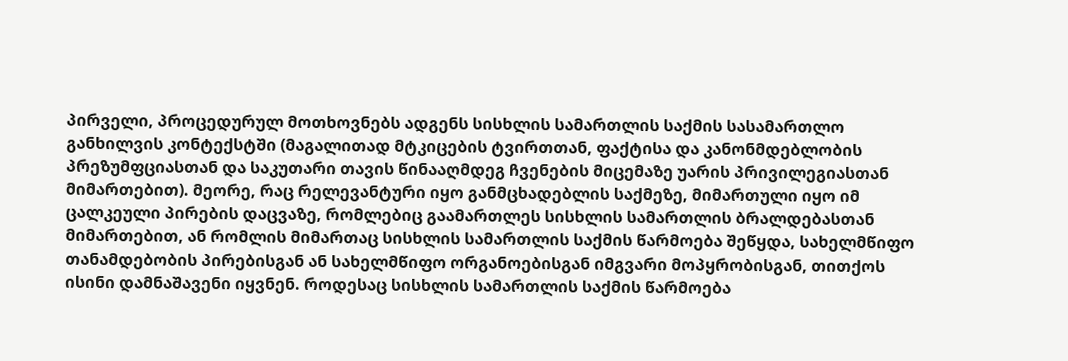პირველი, პროცედურულ მოთხოვნებს ადგენს სისხლის სამართლის საქმის სასამართლო განხილვის კონტექსტში (მაგალითად მტკიცების ტვირთთან, ფაქტისა და კანონმდებლობის პრეზუმფციასთან და საკუთარი თავის წინააღმდეგ ჩვენების მიცემაზე უარის პრივილეგიასთან მიმართებით). მეორე, რაც რელევანტური იყო განმცხადებლის საქმეზე, მიმართული იყო იმ ცალკეული პირების დაცვაზე, რომლებიც გაამართლეს სისხლის სამართლის ბრალდებასთან მიმართებით, ან რომლის მიმართაც სისხლის სამართლის საქმის წარმოება შეწყდა, სახელმწიფო თანამდებობის პირებისგან ან სახელმწიფო ორგანოებისგან იმგვარი მოპყრობისგან, თითქოს ისინი დამნაშავენი იყვნენ. როდესაც სისხლის სამართლის საქმის წარმოება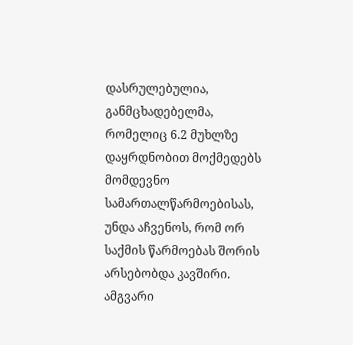დასრულებულია, განმცხადებელმა, რომელიც 6.2 მუხლზე დაყრდნობით მოქმედებს მომდევნო სამართალწარმოებისას, უნდა აჩვენოს, რომ ორ საქმის წარმოებას შორის არსებობდა კავშირი. ამგვარი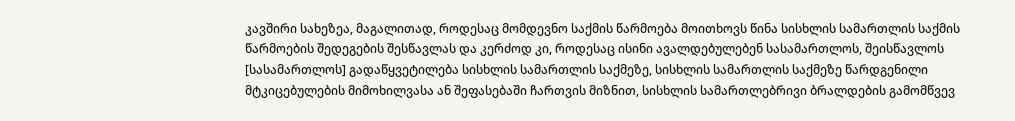კავშირი სახეზეა, მაგალითად, როდესაც მომდევნო საქმის წარმოება მოითხოვს წინა სისხლის სამართლის საქმის წარმოების შედეგების შესწავლას და კერძოდ კი, როდესაც ისინი ავალდებულებენ სასამართლოს, შეისწავლოს [სასამართლოს] გადაწყვეტილება სისხლის სამართლის საქმეზე, სისხლის სამართლის საქმეზე წარდგენილი მტკიცებულების მიმოხილვასა ან შეფასებაში ჩართვის მიზნით, სისხლის სამართლებრივი ბრალდების გამომწვევ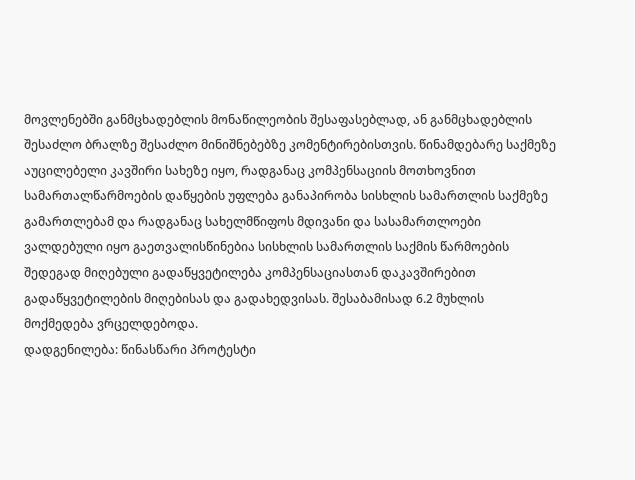მოვლენებში განმცხადებლის მონაწილეობის შესაფასებლად, ან განმცხადებლის შესაძლო ბრალზე შესაძლო მინიშნებებზე კომენტირებისთვის. წინამდებარე საქმეზე აუცილებელი კავშირი სახეზე იყო, რადგანაც კომპენსაციის მოთხოვნით სამართალწარმოების დაწყების უფლება განაპირობა სისხლის სამართლის საქმეზე გამართლებამ და რადგანაც სახელმწიფოს მდივანი და სასამართლოები ვალდებული იყო გაეთვალისწინებია სისხლის სამართლის საქმის წარმოების შედეგად მიღებული გადაწყვეტილება კომპენსაციასთან დაკავშირებით გადაწყვეტილების მიღებისას და გადახედვისას. შესაბამისად 6.2 მუხლის მოქმედება ვრცელდებოდა.
დადგენილება: წინასწარი პროტესტი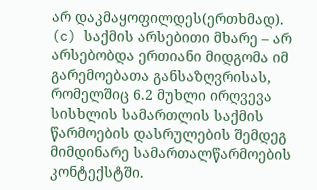არ დაკმაყოფილდეს(ერთხმად).
(c) საქმის არსებითი მხარე – არ არსებობდა ერთიანი მიდგომა იმ გარემოებათა განსაზღვრისას, რომელშიც 6.2 მუხლი ირღვევა სისხლის სამართლის საქმის წარმოების დასრულების შემდეგ მიმდინარე სამართალწარმოების კონტექსტში.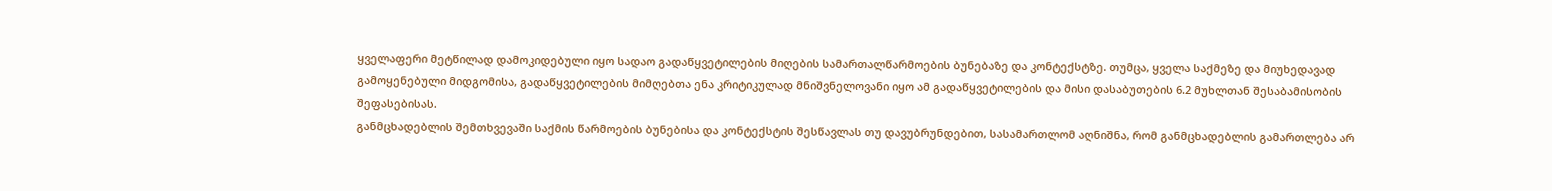ყველაფერი მეტწილად დამოკიდებული იყო სადაო გადაწყვეტილების მიღების სამართალწარმოების ბუნებაზე და კონტექსტზე. თუმცა, ყველა საქმეზე და მიუხედავად გამოყენებული მიდგომისა, გადაწყვეტილების მიმღებთა ენა კრიტიკულად მნიშვნელოვანი იყო ამ გადაწყვეტილების და მისი დასაბუთების 6.2 მუხლთან შესაბამისობის შეფასებისას.
განმცხადებლის შემთხვევაში საქმის წარმოების ბუნებისა და კონტექსტის შესწავლას თუ დავუბრუნდებით, სასამართლომ აღნიშნა, რომ განმცხადებლის გამართლება არ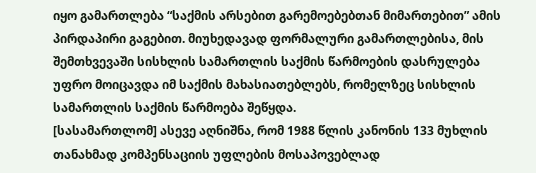იყო გამართლება “საქმის არსებით გარემოებებთან მიმართებით” ამის პირდაპირი გაგებით. მიუხედავად ფორმალური გამართლებისა, მის შემთხვევაში სისხლის სამართლის საქმის წარმოების დასრულება უფრო მოიცავდა იმ საქმის მახასიათებლებს, რომელზეც სისხლის სამართლის საქმის წარმოება შეწყდა.
[სასამართლომ] ასევე აღნიშნა, რომ 1988 წლის კანონის 133 მუხლის თანახმად კომპენსაციის უფლების მოსაპოვებლად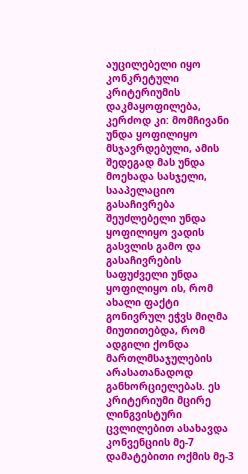აუცილებელი იყო კონკრეტული კრიტერიუმის დაკმაყოფილება, კერძოდ კი: მომჩივანი უნდა ყოფილიყო მსჯავრდებული, ამის შედეგად მას უნდა მოეხადა სასჯელი, სააპელაციო გასაჩივრება შეუძლებელი უნდა ყოფილიყო ვადის გასვლის გამო და გასაჩივრების საფუძველი უნდა ყოფილიყო ის, რომ ახალი ფაქტი გონივრულ ეჭვს მიღმა მიუთითებდა, რომ ადგილი ქონდა მართლმსაჯულების არასათანადოდ განხორციელებას. ეს კრიტერიუმი მცირე ლინგვისტური ცვლილებით ასახავდა კონვენციის მე-7 დამატებითი ოქმის მე-3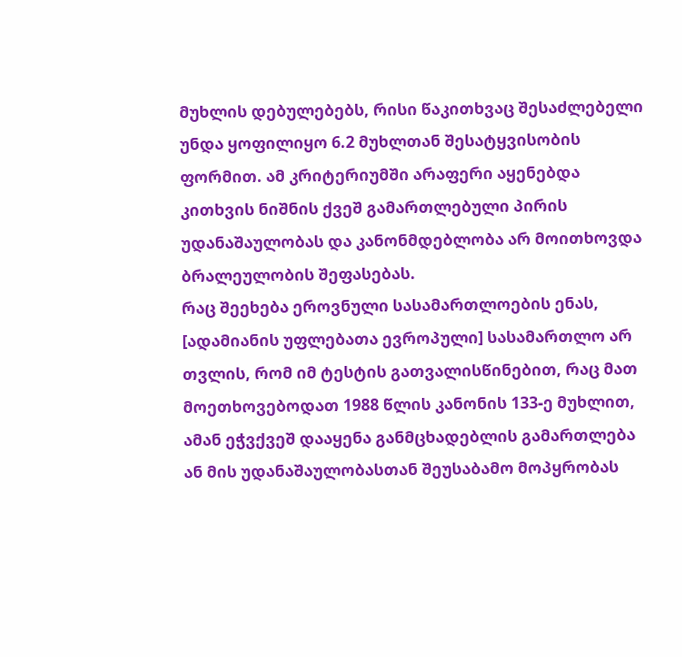მუხლის დებულებებს, რისი წაკითხვაც შესაძლებელი უნდა ყოფილიყო 6.2 მუხლთან შესატყვისობის ფორმით. ამ კრიტერიუმში არაფერი აყენებდა კითხვის ნიშნის ქვეშ გამართლებული პირის უდანაშაულობას და კანონმდებლობა არ მოითხოვდა ბრალეულობის შეფასებას.
რაც შეეხება ეროვნული სასამართლოების ენას, [ადამიანის უფლებათა ევროპული] სასამართლო არ თვლის, რომ იმ ტესტის გათვალისწინებით, რაც მათ მოეთხოვებოდათ 1988 წლის კანონის 133-ე მუხლით, ამან ეჭვქვეშ დააყენა განმცხადებლის გამართლება ან მის უდანაშაულობასთან შეუსაბამო მოპყრობას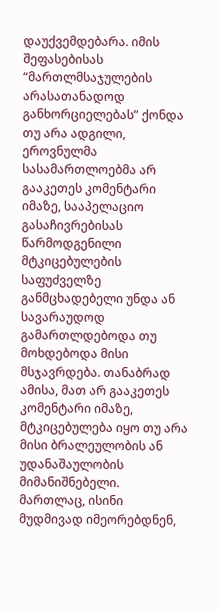დაუქვემდებარა. იმის შეფასებისას “მართლმსაჯულების არასათანადოდ განხორციელებას” ქონდა თუ არა ადგილი, ეროვნულმა სასამართლოებმა არ გააკეთეს კომენტარი იმაზე, სააპელაციო გასაჩივრებისას წარმოდგენილი მტკიცებულების საფუძველზე განმცხადებელი უნდა ან სავარაუდოდ გამართლდებოდა თუ მოხდებოდა მისი მსჯავრდება. თანაბრად ამისა, მათ არ გააკეთეს კომენტარი იმაზე, მტკიცებულება იყო თუ არა მისი ბრალეულობის ან უდანაშაულობის მიმანიშნებელი. მართლაც, ისინი მუდმივად იმეორებდნენ,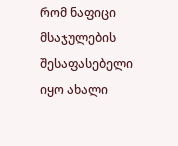რომ ნაფიცი მსაჯულების შესაფასებელი იყო ახალი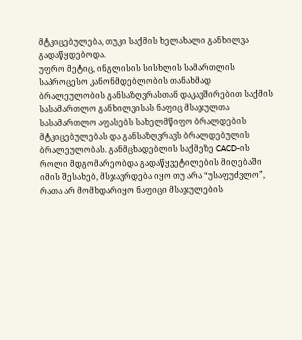მტკიცებულება, თუკი საქმის ხელახალი განხილვა გადაწყდებოდა.
უფრო მეტიც, ინგლისის სისხლის სამართლის საპროცესო კანონმდებლობის თანახმად ბრალეულობის განსაზღვრასთან დაკავშირებით საქმის სასამართლო განხილვისას ნაფიც მსაჯულთა სასამართლო აფასებს სახელმწიფო ბრალდების მტკიცებულებას და განსაზღვრავს ბრალდებულის ბრალეულობას. განმცხადებლის საქმეზე CACD-ის როლი მდგომარეობდა გადაწყვეტილების მიღებაში იმის შესახებ, მსჯავრდება იყო თუ არა “უსაფუძვლო”, რათა არ მომხდარიყო ნაფიცი მსაჯულების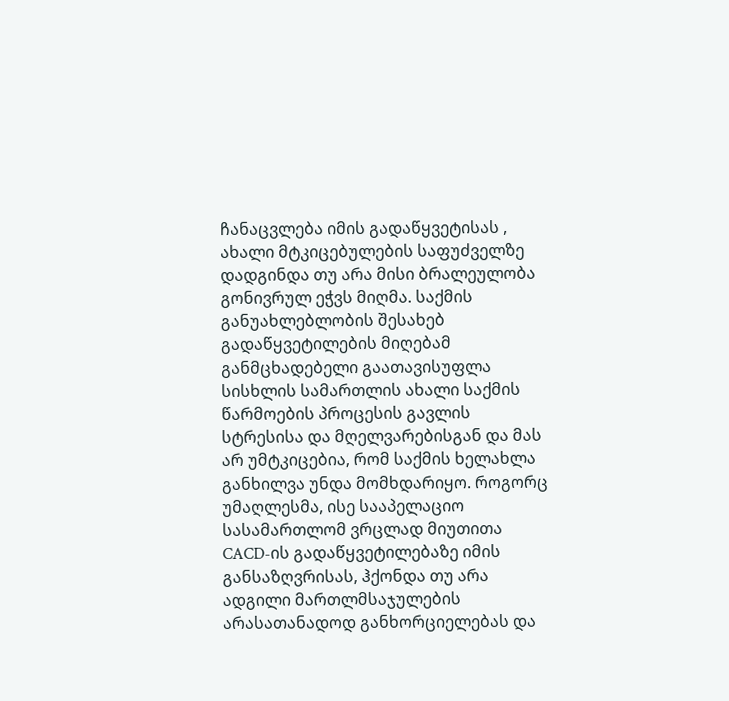ჩანაცვლება იმის გადაწყვეტისას , ახალი მტკიცებულების საფუძველზე დადგინდა თუ არა მისი ბრალეულობა გონივრულ ეჭვს მიღმა. საქმის განუახლებლობის შესახებ გადაწყვეტილების მიღებამ განმცხადებელი გაათავისუფლა სისხლის სამართლის ახალი საქმის წარმოების პროცესის გავლის სტრესისა და მღელვარებისგან და მას არ უმტკიცებია, რომ საქმის ხელახლა განხილვა უნდა მომხდარიყო. როგორც უმაღლესმა, ისე სააპელაციო სასამართლომ ვრცლად მიუთითა CACD-ის გადაწყვეტილებაზე იმის განსაზღვრისას, ჰქონდა თუ არა ადგილი მართლმსაჯულების არასათანადოდ განხორციელებას და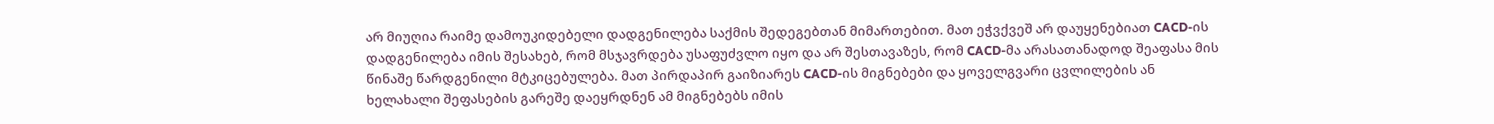არ მიუღია რაიმე დამოუკიდებელი დადგენილება საქმის შედეგებთან მიმართებით. მათ ეჭვქვეშ არ დაუყენებიათ CACD-ის დადგენილება იმის შესახებ, რომ მსჯავრდება უსაფუძვლო იყო და არ შესთავაზეს, რომ CACD-მა არასათანადოდ შეაფასა მის წინაშე წარდგენილი მტკიცებულება. მათ პირდაპირ გაიზიარეს CACD-ის მიგნებები და ყოველგვარი ცვლილების ან ხელახალი შეფასების გარეშე დაეყრდნენ ამ მიგნებებს იმის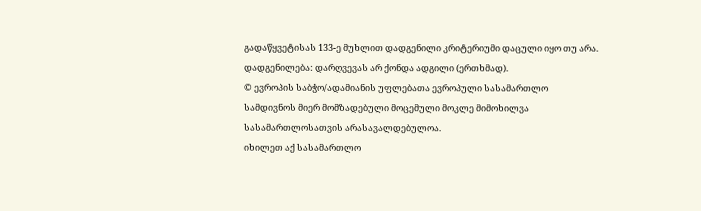გადაწყვეტისას 133-ე მუხლით დადგენილი კრიტერიუმი დაცული იყო თუ არა.
დადგენილება: დარღვევას არ ქონდა ადგილი (ერთხმად).
© ევროპის საბჭო/ადამიანის უფლებათა ევროპული სასამართლო
სამდივნოს მიერ მომზადებული მოცემული მოკლე მიმოხილვა
სასამართლოსათვის არასავალდებულოა.
იხილეთ აქ სასამართლო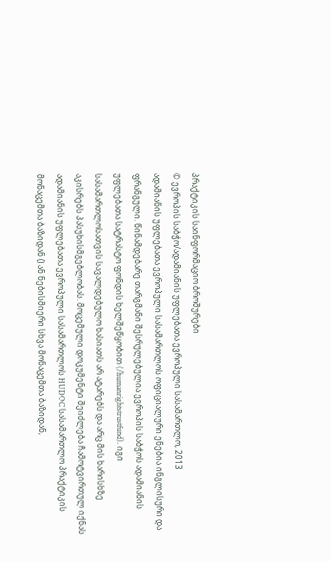პრაქტიკის საინფორმაციო ბროშურები
© ევროპის საბჭო/ადამიანის უფლებათა ევროპული სასამართლო, 2013
ადამიანის უფლებათა ევროპული სასამართლოს ოფიციალური ენებია ინგლისური და ფრანგული. წინამდებარე თარგმანი შესრულებულია ევროპის საბჭოს ადამიანის უფლებათა სატრასტო ფონდის ხელშეწყობით (/humanrightstrustfund). იგი სასამართლოსათვის სავალდებულო ხასიათს არ ატარებს და არც მის ხარისხზე აკისრებს პასუხისმგებლობას. მოცემული დოკუმენტი შეიძლება ჩამოტვირთულ იქნას ადამიანის უფლებათა ევროპული სასამართლოს HUDOC სასამართლო პრაქტიკის მონაცემთა ბაზიდან () ან ნებისმიერი სხვა მონაცემთა ბაზიდან,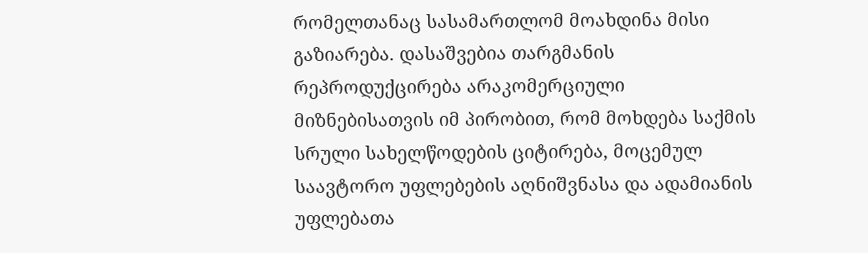რომელთანაც სასამართლომ მოახდინა მისი გაზიარება. დასაშვებია თარგმანის რეპროდუქცირება არაკომერციული მიზნებისათვის იმ პირობით, რომ მოხდება საქმის სრული სახელწოდების ციტირება, მოცემულ საავტორო უფლებების აღნიშვნასა და ადამიანის უფლებათა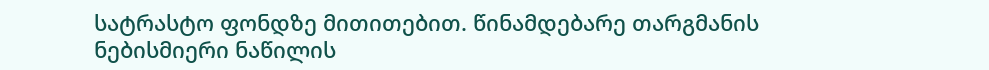სატრასტო ფონდზე მითითებით. წინამდებარე თარგმანის ნებისმიერი ნაწილის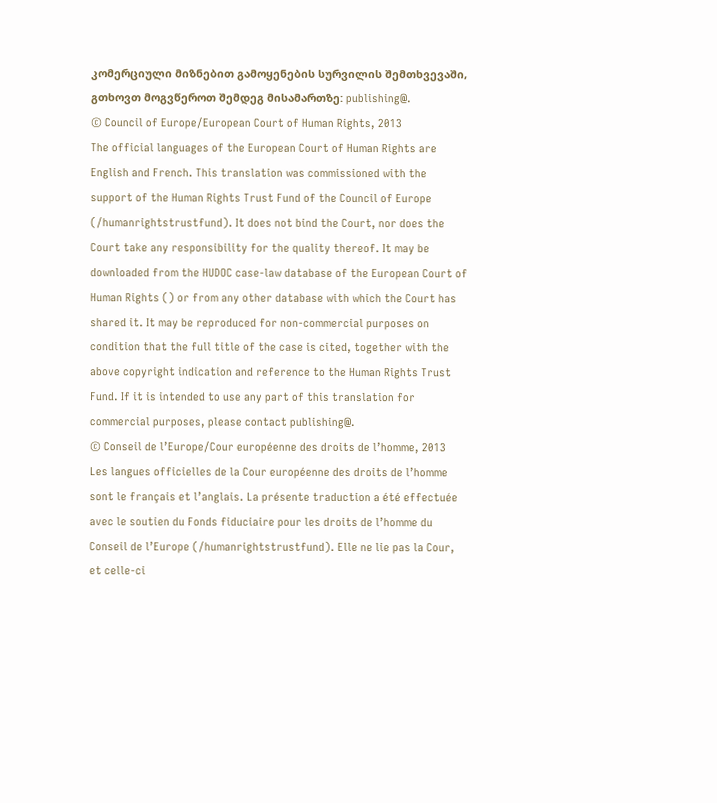კომერციული მიზნებით გამოყენების სურვილის შემთხვევაში, გთხოვთ მოგვწეროთ შემდეგ მისამართზე: publishing@.
© Council of Europe/European Court of Human Rights, 2013
The official languages of the European Court of Human Rights are English and French. This translation was commissioned with the support of the Human Rights Trust Fund of the Council of Europe (/humanrightstrustfund). It does not bind the Court, nor does the Court take any responsibility for the quality thereof. It may be downloaded from the HUDOC case-law database of the European Court of Human Rights () or from any other database with which the Court has shared it. It may be reproduced for non-commercial purposes on condition that the full title of the case is cited, together with the above copyright indication and reference to the Human Rights Trust Fund. If it is intended to use any part of this translation for commercial purposes, please contact publishing@.
© Conseil de l’Europe/Cour européenne des droits de l’homme, 2013
Les langues officielles de la Cour européenne des droits de l’homme sont le français et l’anglais. La présente traduction a été effectuée avec le soutien du Fonds fiduciaire pour les droits de l’homme du Conseil de l’Europe (/humanrightstrustfund). Elle ne lie pas la Cour, et celle-ci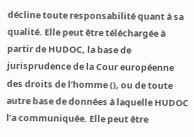décline toute responsabilité quant à sa qualité. Elle peut être téléchargée à partir de HUDOC, la base de jurisprudence de la Cour européenne des droits de l’homme (), ou de toute autre base de données à laquelle HUDOC l’a communiquée. Elle peut être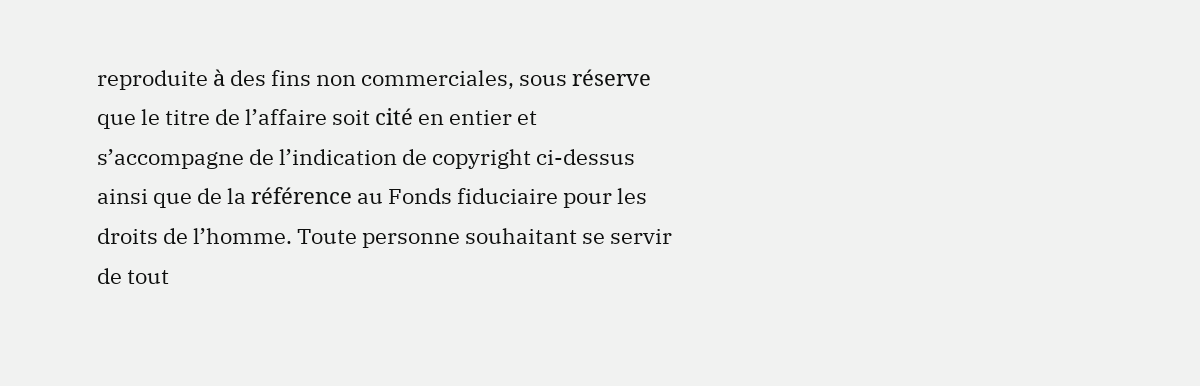reproduite à des fins non commerciales, sous réserve que le titre de l’affaire soit cité en entier et s’accompagne de l’indication de copyright ci-dessus ainsi que de la référence au Fonds fiduciaire pour les droits de l’homme. Toute personne souhaitant se servir de tout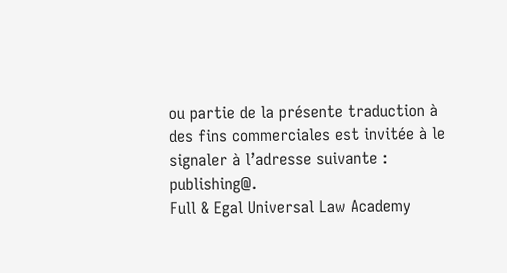ou partie de la présente traduction à des fins commerciales est invitée à le signaler à l’adresse suivante : publishing@.
Full & Egal Universal Law Academy